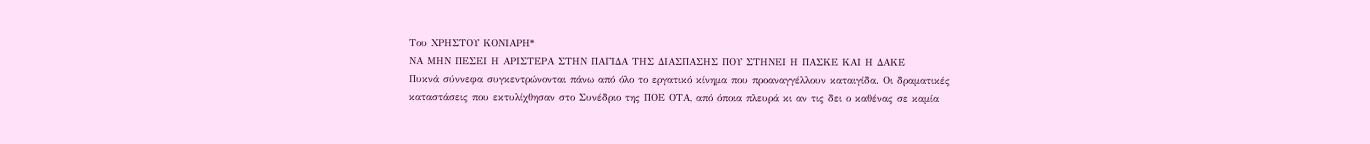Του ΧΡΗΣΤΟΥ ΚΟΝΙΑΡΗ*
ΝΑ ΜΗΝ ΠΕΣΕΙ Η ΑΡΙΣΤΕΡΑ ΣΤΗΝ ΠΑΓΙΔΑ ΤΗΣ ΔΙΑΣΠΑΣΗΣ ΠΟΥ ΣΤΗΝΕΙ Η ΠΑΣΚΕ ΚΑΙ Η ΔΑΚΕ
Πυκνά σύννεφα συγκεντρώνονται πάνω από όλο το εργατικό κίνημα που προαναγγέλλουν καταιγίδα. Οι δραματικές καταστάσεις που εκτυλίχθησαν στο Συνέδριο της ΠΟΕ ΟΤΑ, από όποια πλευρά κι αν τις δει ο καθένας σε καμία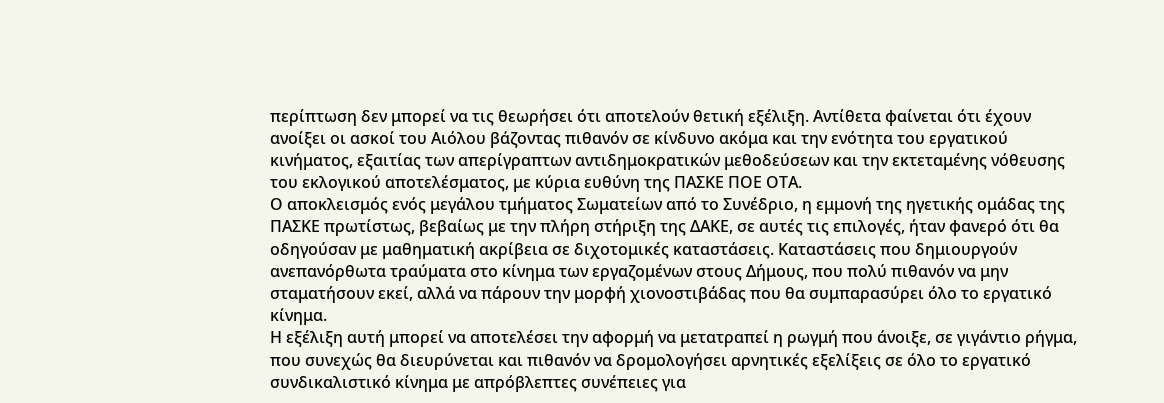περίπτωση δεν μπορεί να τις θεωρήσει ότι αποτελούν θετική εξέλιξη. Αντίθετα φαίνεται ότι έχουν ανοίξει οι ασκοί του Αιόλου βάζοντας πιθανόν σε κίνδυνο ακόμα και την ενότητα του εργατικού κινήματος, εξαιτίας των απερίγραπτων αντιδημοκρατικών μεθοδεύσεων και την εκτεταμένης νόθευσης του εκλογικού αποτελέσματος, με κύρια ευθύνη της ΠΑΣΚΕ ΠΟΕ ΟΤΑ.
Ο αποκλεισμός ενός μεγάλου τμήματος Σωματείων από το Συνέδριο, η εμμονή της ηγετικής ομάδας της ΠΑΣΚΕ πρωτίστως, βεβαίως με την πλήρη στήριξη της ΔΑΚΕ, σε αυτές τις επιλογές, ήταν φανερό ότι θα οδηγούσαν με μαθηματική ακρίβεια σε διχοτομικές καταστάσεις. Καταστάσεις που δημιουργούν ανεπανόρθωτα τραύματα στο κίνημα των εργαζομένων στους Δήμους, που πολύ πιθανόν να μην σταματήσουν εκεί, αλλά να πάρουν την μορφή χιονοστιβάδας που θα συμπαρασύρει όλο το εργατικό κίνημα.
Η εξέλιξη αυτή μπορεί να αποτελέσει την αφορμή να μετατραπεί η ρωγμή που άνοιξε, σε γιγάντιο ρήγμα, που συνεχώς θα διευρύνεται και πιθανόν να δρομολογήσει αρνητικές εξελίξεις σε όλο το εργατικό συνδικαλιστικό κίνημα με απρόβλεπτες συνέπειες για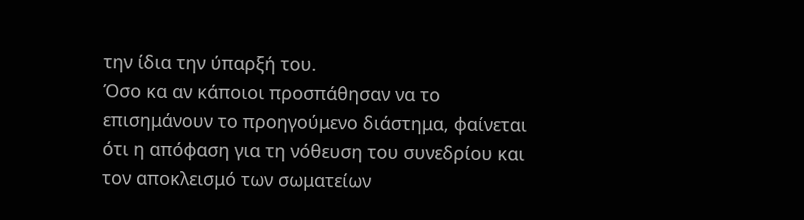την ίδια την ύπαρξή του.
Όσο κα αν κάποιοι προσπάθησαν να το επισημάνουν το προηγούμενο διάστημα, φαίνεται ότι η απόφαση για τη νόθευση του συνεδρίου και τον αποκλεισμό των σωματείων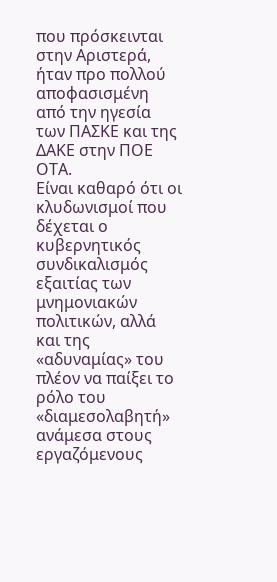που πρόσκεινται στην Αριστερά, ήταν προ πολλού αποφασισμένη από την ηγεσία των ΠΑΣΚΕ και της ΔΑΚΕ στην ΠΟΕ ΟΤΑ.
Είναι καθαρό ότι οι κλυδωνισμοί που δέχεται ο κυβερνητικός συνδικαλισμός εξαιτίας των μνημονιακών πολιτικών, αλλά και της «αδυναμίας» του πλέον να παίξει το ρόλο του «διαμεσολαβητή» ανάμεσα στους εργαζόμενους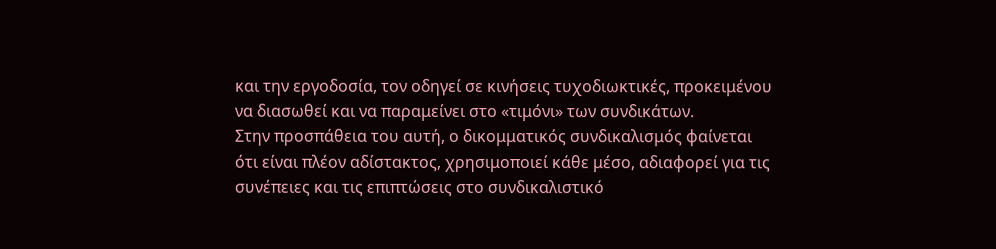και την εργοδοσία, τον οδηγεί σε κινήσεις τυχοδιωκτικές, προκειμένου να διασωθεί και να παραμείνει στο «τιμόνι» των συνδικάτων.
Στην προσπάθεια του αυτή, ο δικομματικός συνδικαλισμός φαίνεται ότι είναι πλέον αδίστακτος, χρησιμοποιεί κάθε μέσο, αδιαφορεί για τις συνέπειες και τις επιπτώσεις στο συνδικαλιστικό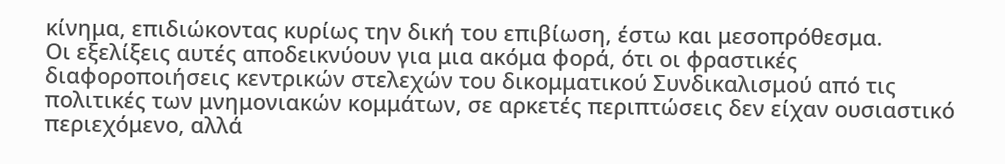κίνημα, επιδιώκοντας κυρίως την δική του επιβίωση, έστω και μεσοπρόθεσμα.
Οι εξελίξεις αυτές αποδεικνύουν για μια ακόμα φορά, ότι οι φραστικές διαφοροποιήσεις κεντρικών στελεχών του δικομματικού Συνδικαλισμού από τις πολιτικές των μνημονιακών κομμάτων, σε αρκετές περιπτώσεις δεν είχαν ουσιαστικό περιεχόμενο, αλλά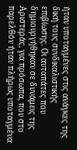ήταν υποταγμένες στις ανάγκες της δική τους συνδικαλιστικής επιβίωσης. Οι αυταπάτες που δημιουργήθηκαν σε δυνάμεις της Αριστεράς, για πρόσωπα, που στο παρελθόν ήταν πλήρως υποταγμένα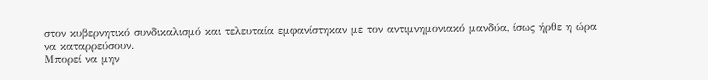στον κυβερνητικό συνδικαλισμό και τελευταία εμφανίστηκαν με τον αντιμνημονιακό μανδύα, ίσως ήρθε η ώρα να καταρρεύσουν.
Μπορεί να μην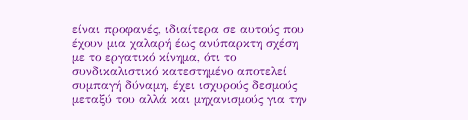είναι προφανές, ιδιαίτερα σε αυτούς που έχουν μια χαλαρή έως ανύπαρκτη σχέση με το εργατικό κίνημα, ότι το συνδικαλιστικό κατεστημένο αποτελεί συμπαγή δύναμη, έχει ισχυρούς δεσμούς μεταξύ του αλλά και μηχανισμούς για την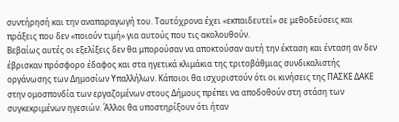συντήρησή και την αναπαραγωγή του. Ταυτόχρονα έχει «εκπαιδευτεί» σε μεθοδεύσεις και πράξεις που δεν «ποιούν τιμή» για αυτούς που τις ακολουθούν.
Βεβαίως αυτές οι εξελίξεις δεν θα μπορούσαν να αποκτούσαν αυτή την έκταση και ένταση αν δεν έβρισκαν πρόσφορο έδαφος και στα ηγετικά κλιμάκια της τριτοβάθμιας συνδικαλιστής οργάνωσης των Δημοσίων Υπαλλήλων. Κάποιοι θα ισχυριστούν ότι οι κινήσεις της ΠΑΣΚΕ ΔΑΚΕ στην ομοσπονδία των εργαζομένων στους Δήμους πρέπει να αποδοθούν στη στάση των συγκεκριμένων ηγεσιών. Άλλοι θα υποστηρίξουν ότι ήταν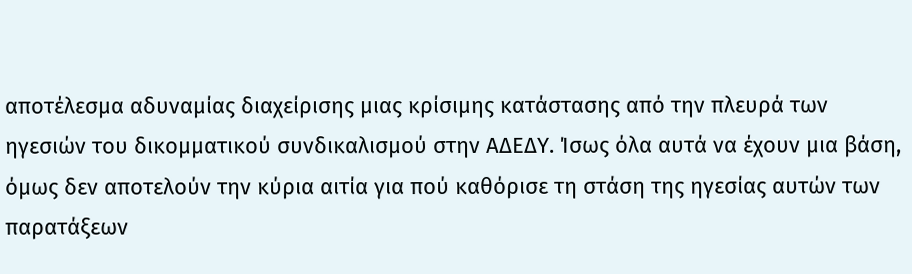αποτέλεσμα αδυναμίας διαχείρισης μιας κρίσιμης κατάστασης από την πλευρά των ηγεσιών του δικομματικού συνδικαλισμού στην ΑΔΕΔΥ. Ίσως όλα αυτά να έχουν μια βάση, όμως δεν αποτελούν την κύρια αιτία για πού καθόρισε τη στάση της ηγεσίας αυτών των παρατάξεων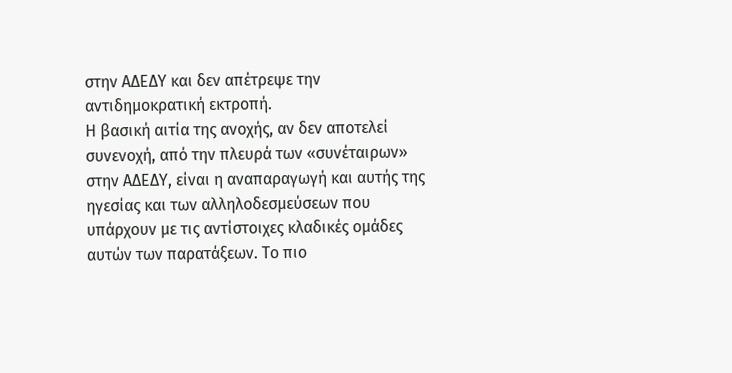στην ΑΔΕΔΥ και δεν απέτρεψε την αντιδημοκρατική εκτροπή.
Η βασική αιτία της ανοχής, αν δεν αποτελεί συνενοχή, από την πλευρά των «συνέταιρων» στην ΑΔΕΔΥ, είναι η αναπαραγωγή και αυτής της ηγεσίας και των αλληλοδεσμεύσεων που υπάρχουν με τις αντίστοιχες κλαδικές ομάδες αυτών των παρατάξεων. Το πιο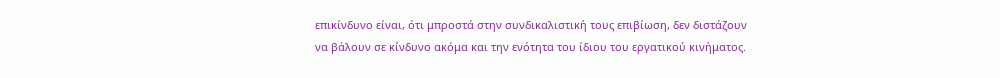επικίνδυνο είναι, ότι μπροστά στην συνδικαλιστική τους επιβίωση, δεν διστάζουν να βάλουν σε κίνδυνο ακόμα και την ενότητα του ίδιου του εργατικού κινήματος.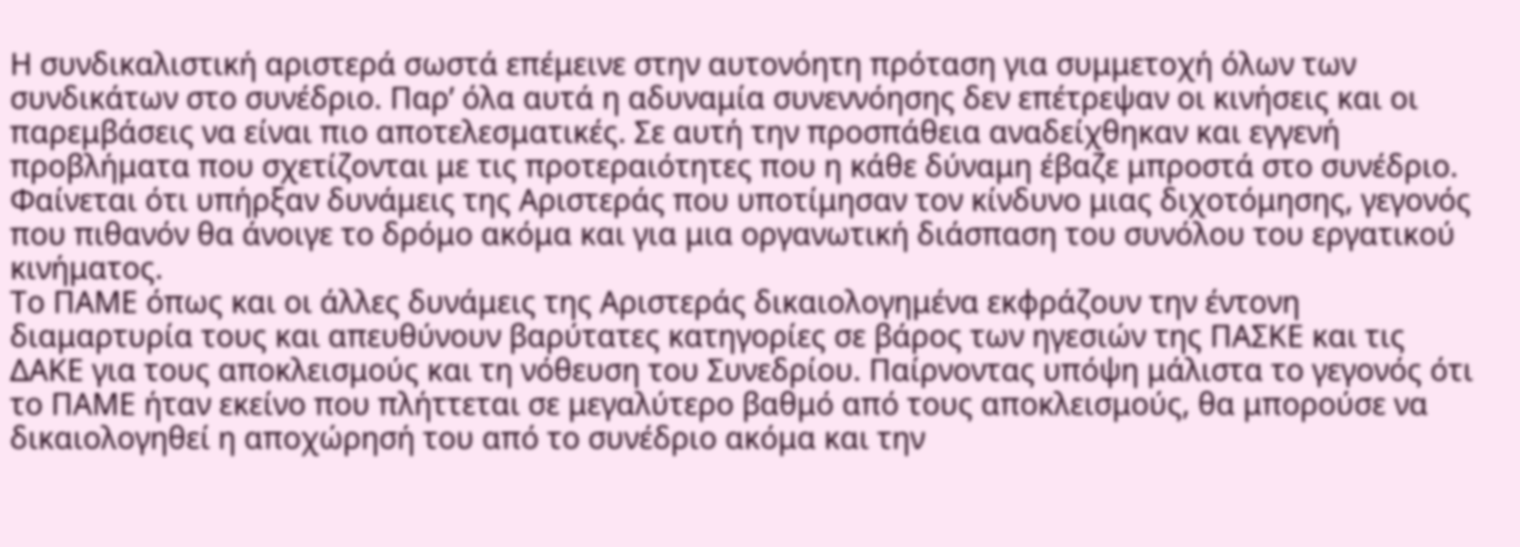Η συνδικαλιστική αριστερά σωστά επέμεινε στην αυτονόητη πρόταση για συμμετοχή όλων των συνδικάτων στο συνέδριο. Παρ’ όλα αυτά η αδυναμία συνεννόησης δεν επέτρεψαν οι κινήσεις και οι παρεμβάσεις να είναι πιο αποτελεσματικές. Σε αυτή την προσπάθεια αναδείχθηκαν και εγγενή προβλήματα που σχετίζονται με τις προτεραιότητες που η κάθε δύναμη έβαζε μπροστά στο συνέδριο. Φαίνεται ότι υπήρξαν δυνάμεις της Αριστεράς που υποτίμησαν τον κίνδυνο μιας διχοτόμησης, γεγονός που πιθανόν θα άνοιγε το δρόμο ακόμα και για μια οργανωτική διάσπαση του συνόλου του εργατικού κινήματος.
Το ΠΑΜΕ όπως και οι άλλες δυνάμεις της Αριστεράς δικαιολογημένα εκφράζουν την έντονη διαμαρτυρία τους και απευθύνουν βαρύτατες κατηγορίες σε βάρος των ηγεσιών της ΠΑΣΚΕ και τις ΔΑΚΕ για τους αποκλεισμούς και τη νόθευση του Συνεδρίου. Παίρνοντας υπόψη μάλιστα το γεγονός ότι το ΠΑΜΕ ήταν εκείνο που πλήττεται σε μεγαλύτερο βαθμό από τους αποκλεισμούς, θα μπορούσε να δικαιολογηθεί η αποχώρησή του από το συνέδριο ακόμα και την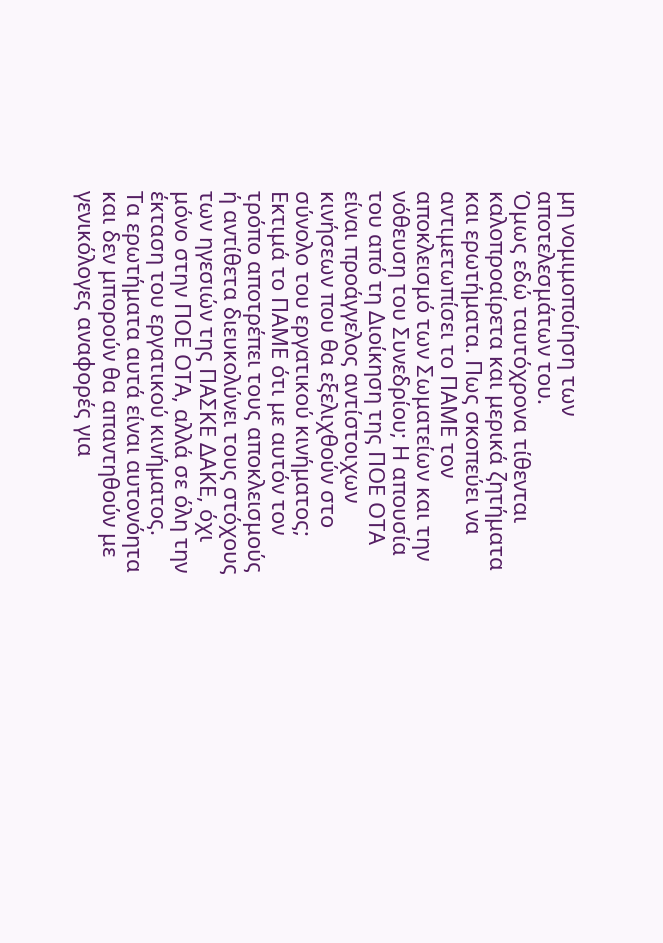μη νομιμοποίηση των αποτελεσμάτων του.
Όμως εδώ ταυτόχρονα τίθενται καλοπροαίρετα και μερικά ζητήματα και ερωτήματα. Πως σκοπεύει να αντιμετωπίσει το ΠΑΜΕ τον αποκλεισμό των Σωματείων και την νόθευση του Συνεδρίου; Η απουσία του από τη Διοίκηση της ΠΟΕ ΟΤΑ είναι προάγγελος αντίστοιχων κινήσεων που θα εξελιχθούν στο σύνολο του εργατικού κινήματος; Εκτιμά το ΠΑΜΕ ότι με αυτόν τον τρόπο αποτρέπει τους αποκλεισμούς ή αντίθετα διευκολύνει τους στόχους των ηγεσιών της ΠΑΣΚΕ ΔΑΚΕ, όχι μόνο στην ΠΟΕ ΟΤΑ, αλλά σε όλη την έκταση του εργατικού κινήματος.
Τα ερωτήματα αυτά είναι αυτονόητα και δεν μπορούν θα απαντηθούν με γενικόλογες αναφορές για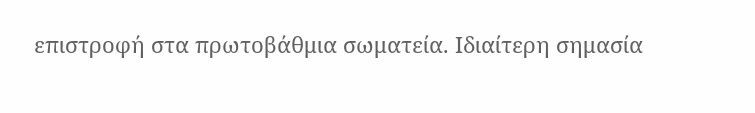επιστροφή στα πρωτοβάθμια σωματεία. Ιδιαίτερη σημασία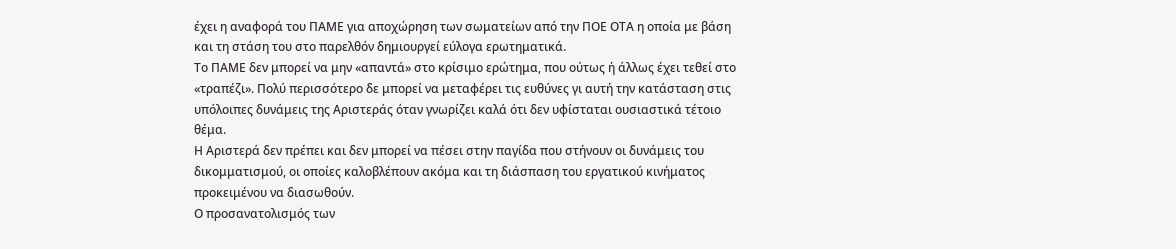έχει η αναφορά του ΠΑΜΕ για αποχώρηση των σωματείων από την ΠΟΕ ΟΤΑ η οποία με βάση και τη στάση του στο παρελθόν δημιουργεί εύλογα ερωτηματικά.
Το ΠΑΜΕ δεν μπορεί να μην «απαντά» στο κρίσιμο ερώτημα, που ούτως ή άλλως έχει τεθεί στο «τραπέζι». Πολύ περισσότερο δε μπορεί να μεταφέρει τις ευθύνες γι αυτή την κατάσταση στις υπόλοιπες δυνάμεις της Αριστεράς όταν γνωρίζει καλά ότι δεν υφίσταται ουσιαστικά τέτοιο θέμα.
Η Αριστερά δεν πρέπει και δεν μπορεί να πέσει στην παγίδα που στήνουν οι δυνάμεις του δικομματισμού, οι οποίες καλοβλέπουν ακόμα και τη διάσπαση του εργατικού κινήματος προκειμένου να διασωθούν.
Ο προσανατολισμός των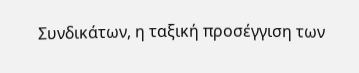Συνδικάτων, η ταξική προσέγγιση των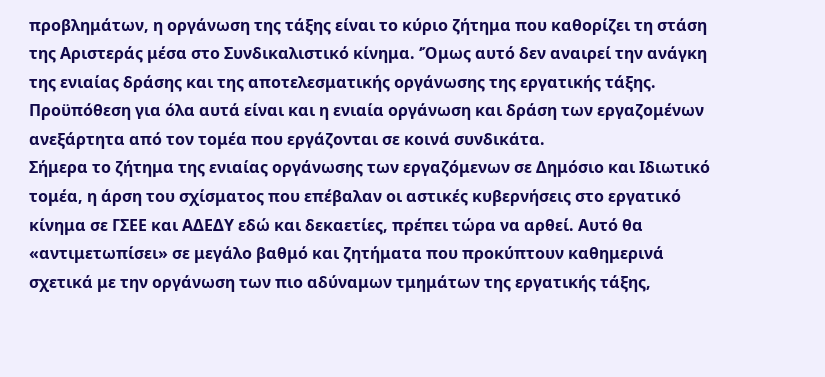προβλημάτων, η οργάνωση της τάξης είναι το κύριο ζήτημα που καθορίζει τη στάση της Αριστεράς μέσα στο Συνδικαλιστικό κίνημα. ‘Όμως αυτό δεν αναιρεί την ανάγκη της ενιαίας δράσης και της αποτελεσματικής οργάνωσης της εργατικής τάξης. Προϋπόθεση για όλα αυτά είναι και η ενιαία οργάνωση και δράση των εργαζομένων ανεξάρτητα από τον τομέα που εργάζονται σε κοινά συνδικάτα.
Σήμερα το ζήτημα της ενιαίας οργάνωσης των εργαζόμενων σε Δημόσιο και Ιδιωτικό τομέα, η άρση του σχίσματος που επέβαλαν οι αστικές κυβερνήσεις στο εργατικό κίνημα σε ΓΣΕΕ και ΑΔΕΔΥ εδώ και δεκαετίες, πρέπει τώρα να αρθεί. Αυτό θα «αντιμετωπίσει» σε μεγάλο βαθμό και ζητήματα που προκύπτουν καθημερινά σχετικά με την οργάνωση των πιο αδύναμων τμημάτων της εργατικής τάξης,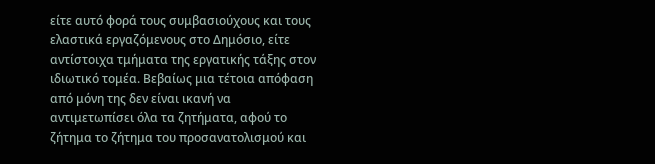είτε αυτό φορά τους συμβασιούχους και τους ελαστικά εργαζόμενους στο Δημόσιο, είτε αντίστοιχα τμήματα της εργατικής τάξης στον ιδιωτικό τομέα. Βεβαίως μια τέτοια απόφαση από μόνη της δεν είναι ικανή να αντιμετωπίσει όλα τα ζητήματα, αφού το ζήτημα το ζήτημα του προσανατολισμού και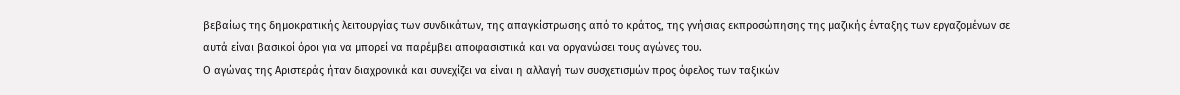βεβαίως της δημοκρατικής λειτουργίας των συνδικάτων, της απαγκίστρωσης από το κράτος, της γνήσιας εκπροσώπησης της μαζικής ένταξης των εργαζομένων σε αυτά είναι βασικοί όροι για να μπορεί να παρέμβει αποφασιστικά και να οργανώσει τους αγώνες του.
Ο αγώνας της Αριστεράς ήταν διαχρονικά και συνεχίζει να είναι η αλλαγή των συσχετισμών προς όφελος των ταξικών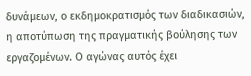δυνάμεων, ο εκδημοκρατισμός των διαδικασιών, η αποτύπωση της πραγματικής βούλησης των εργαζομένων. Ο αγώνας αυτός έχει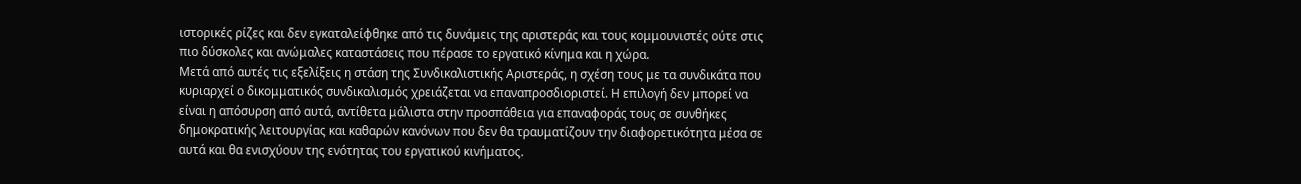ιστορικές ρίζες και δεν εγκαταλείφθηκε από τις δυνάμεις της αριστεράς και τους κομμουνιστές ούτε στις πιο δύσκολες και ανώμαλες καταστάσεις που πέρασε το εργατικό κίνημα και η χώρα.
Μετά από αυτές τις εξελίξεις η στάση της Συνδικαλιστικής Αριστεράς, η σχέση τους με τα συνδικάτα που κυριαρχεί ο δικομματικός συνδικαλισμός χρειάζεται να επαναπροσδιοριστεί. Η επιλογή δεν μπορεί να είναι η απόσυρση από αυτά, αντίθετα μάλιστα στην προσπάθεια για επαναφοράς τους σε συνθήκες δημοκρατικής λειτουργίας και καθαρών κανόνων που δεν θα τραυματίζουν την διαφορετικότητα μέσα σε αυτά και θα ενισχύουν της ενότητας του εργατικού κινήματος.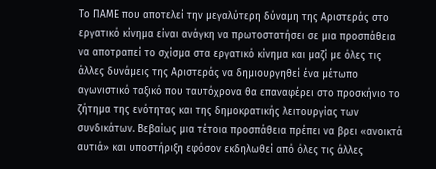Το ΠΑΜΕ που αποτελεί την μεγαλύτερη δύναμη της Αριστεράς στο εργατικό κίνημα είναι ανάγκη να πρωτοστατήσει σε μια προσπάθεια να αποτραπεί το σχίσμα στα εργατικό κίνημα και μαζί με όλες τις άλλες δυνάμεις της Αριστεράς να δημιουργηθεί ένα μέτωπο αγωνιστικό ταξικό που ταυτόχρονα θα επαναφέρει στο προσκήνιο το ζήτημα της ενότητας και της δημοκρατικής λειτουργίας των συνδικάτων. Βεβαίως μια τέτοια προσπάθεια πρέπει να βρει «ανοικτά αυτιά» και υποστήριξη εφόσον εκδηλωθεί από όλες τις άλλες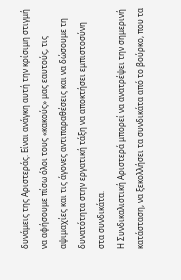δυνάμεις της Αριστεράς. Είναι ανάγκη αυτή την κρίσιμη στιγμή να αφήσουμε πίσω όλοι τους «κακούς» μας εαυτούς, τις αψιμαχίες και τις άγονες αντιπαραθέσεις και να δώσουμε τη δυνατότητα στην εργατική τάξη να αποκτήσει εμπιστοσύνη στα συνδικάτα.
Η Συνδικαλιστική Αριστερά μπορεί να ανατρέψει την σημερινή κατάσταση, να ξεκολλήσει τα συνδικάτα από το βούρκο, που τα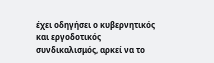έχει οδηγήσει ο κυβερνητικός και εργοδοτικός συνδικαλισμός, αρκεί να το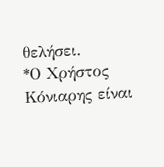θελήσει.
*Ο Χρήστος Κόνιαρης είναι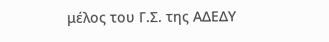μέλος του Γ.Σ. της ΑΔΕΔΥ